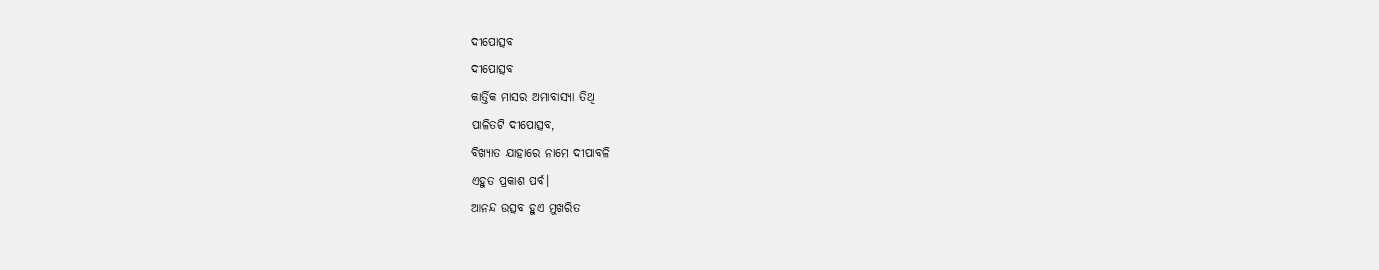ଦୀପୋତ୍ସବ
ଦୀପୋତ୍ସବ
କାର୍ତ୍ତିକ ମାସର ଅମାବାସ୍ୟା ତିଥି
ପାଳିତଟି ଦୀପୋତ୍ସବ,
ବିଖ୍ୟାତ ଯାହାରେ ନାମେ ଦୀପାବଳି
ଏହୁତ ପ୍ରକାଶ ପର୍ବ।
ଆନନ୍ଦ ଉତ୍ସବ ହୁଏ ମୁଖରିତ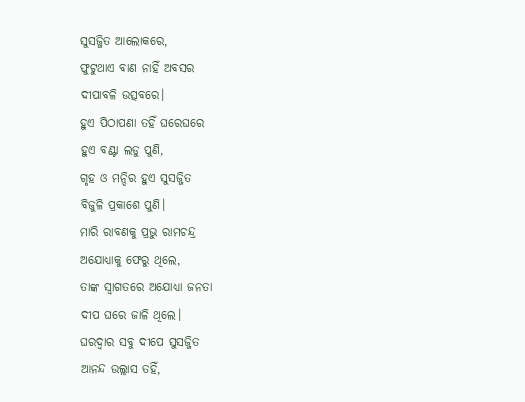ସୁସଜ୍ଜିତ ଆଲୋକରେ,
ଫୁଟୁଥାଏ ବାଣ ନାହିଁ ଅବସର
ଦୀପାବଳି ଉତ୍ସବରେ।
ହୁଏ ପିଠାପଣା ତହିଁ ଘରେଘରେ
ହୁଏ ବଣ୍ଟା ଲଡୁ ପୁଣି,
ଗୃହ ଓ ମନ୍ଦିର ହୁଏ ସୁସଜ୍ଜିତ
ବିଜୁଳି ପ୍ରକାଶେ ପୁଣି।
ମାରି ରାବଣକୁ ପ୍ରଭୁ ରାମଚନ୍ଦ୍ର
ଅଯୋଧ୍ୟାକୁ ଫେରୁ ଥିଲେ,
ତାଙ୍କ ସ୍ବାଗତରେ ଅଯୋଧ୍ୟା ଜନତା
ଦୀପ ଘରେ ଜାଳି ଥିଲେ।
ଘରଦ୍ବାର ସବୁ ଦୀପେ ସୁସଜ୍ଜିତ
ଆନନ୍ଦ ଉଲ୍ଲାସ ତହିଁ,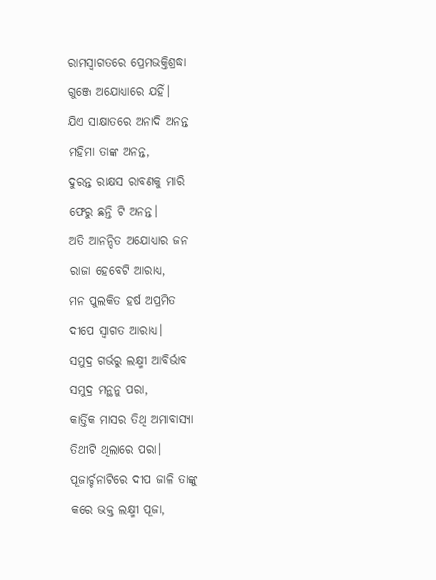ରାମସ୍ବାଗତରେ ପ୍ରେମଭକ୍ତିଶ୍ରଦ୍ଧା
ଗୁଞ୍ଜେ ଅଯୋଧ୍ୟାରେ ଯହିଁ।
ଯିଏ ସାକ୍ଷାତରେ ଅନାଦି ଅନନ୍ତ
ମହିମା ତାଙ୍କ ଅନନ୍ତ,
ଦୁରନ୍ତ ରାକ୍ଷସ ରାବଣକୁ ମାରି
ଫେରୁ ଛନ୍ତି ଟି ଅନନ୍ତ।
ଅତି ଆନନ୍ଦିତ ଅଯୋଧ୍ୟାର ଜନ
ରାଜା ହେବେଟି ଆରାଧ୍ୟ,
ମନ ପୁଲକିତ ହର୍ଷ ଅପ୍ରମିତ
ଦୀପେ ସ୍ବାଗତ ଆରାଧ୍ୟ।
ସମୁଦ୍ର ଗର୍ଭରୁ ଲକ୍ଷ୍ମୀ ଆବିର୍ଭାବ
ସମୁଦ୍ର ମନ୍ଥନୁ ପରା,
କାର୍ତ୍ତିକ ମାସର ତିଥି ଅମାବାସ୍ୟା
ତିଥୀଟି ଥିଲାରେ ପରା।
ପୂଜାର୍ଚ୍ଚନାଟିରେ ଦୀପ ଜାଳି ତାଙ୍କୁ
କରେ ଭକ୍ତ ଲକ୍ଷ୍ମୀ ପୂଜା,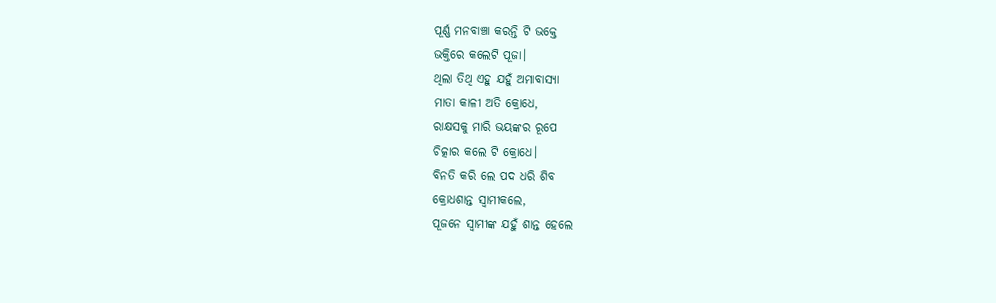ପୂର୍ଣ୍ଣ ମନବାଞ୍ଚା କରନ୍ତି ଟି ଭକ୍ତେ
ଭକ୍ତିରେ କଲେଟି ପୂଜା।
ଥିଲା ତିଥି ଏହୁ ଯହୁଁ ଅମାବାସ୍ୟା
ମାତା କାଳୀ ଅତି କ୍ରୋଧେ,
ରାକ୍ଷସକୁ ମାରି ଭୟଙ୍କର ରୂପେ
ଚିତ୍କାର କଲେ ଟି କ୍ରୋଧେ।
ବିନତି କରି ଲେ ପଦ ଧରି ଶିବ
କ୍ରୋଧଶାନ୍ତ ସ୍ବାମୀକଲେ,
ପୂଜନେ ସ୍ବାମୀଙ୍କ ଯହୁଁ ଶାନ୍ତ ହେଲେ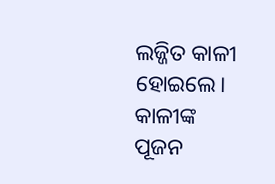ଲଜ୍ଜିତ କାଳୀ ହୋଇଲେ।
କାଳୀଙ୍କ ପୂଜନ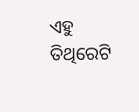ଏହୁ ତିଥିରେଟି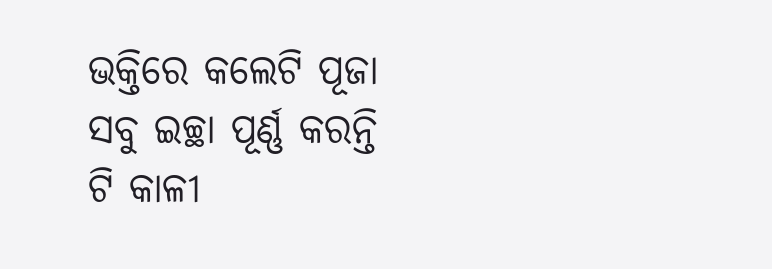ଭକ୍ତିରେ କଲେଟି ପୂଜା
ସବୁ ଇଚ୍ଛା ପୂର୍ଣ୍ଣ କରନ୍ତି ଟି କାଳୀ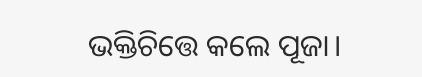ଭକ୍ତିଚିତ୍ତେ କଲେ ପୂଜା।